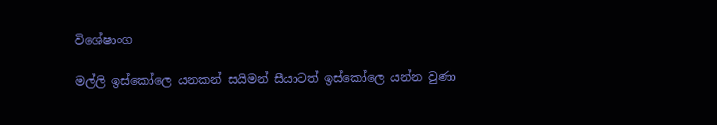විශේෂාංග

මල්ලි ඉස්කෝලෙ යනකන් සයිමන් සීයාටත් ඉස්කෝලෙ යන්න වුණා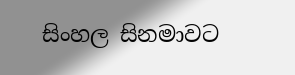සිංහල සිනමාවට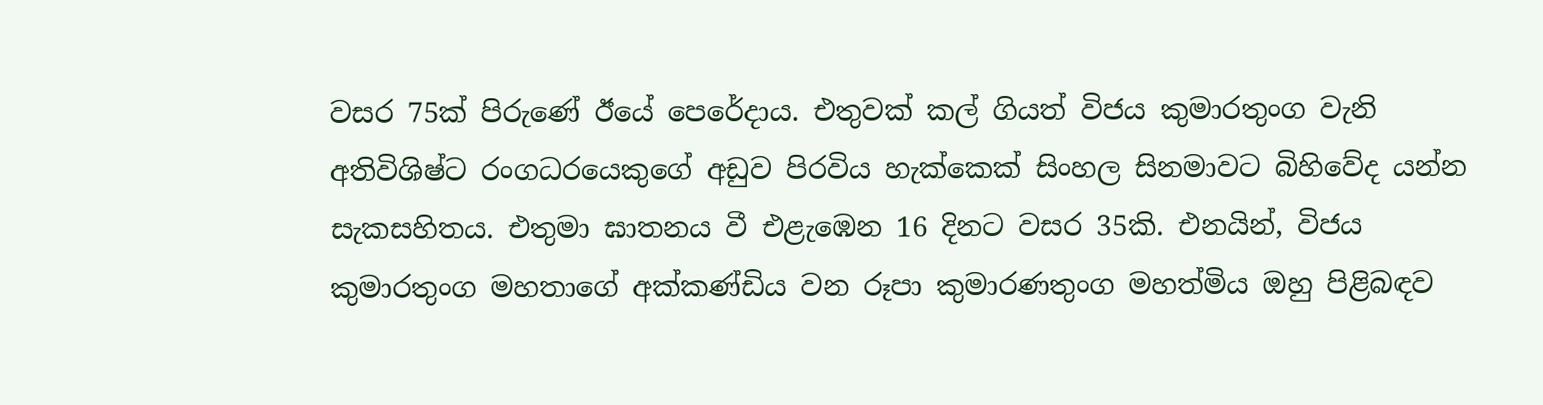වසර 75ක් පිරුණේ ඊයේ පෙරේදාය. එතුවක් කල් ගියත් විජය කුමාරතුංග වැනි අතිවිශිෂ්ට රංගධරයෙකුගේ අඩුව පිරවිය හැක්කෙක් සිංහල සිනමාවට බිහිවේද යන්න සැකසහිතය. එතුමා ඝාතනය වී එළැඹෙන 16 දිනට වසර 35කි. එනයින්, විජය කුමාරතුංග මහතාගේ අක්කණ්ඩිය වන රූපා කුමාරණතුංග මහත්මිය ඔහු පිළිබඳව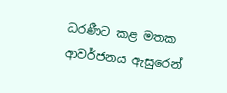ධරණීට කළ මතක ආවර්ජනය ඇසුරෙන්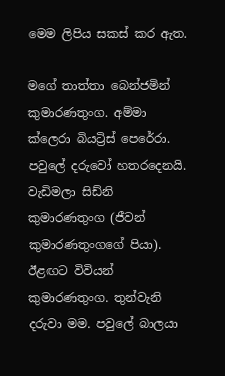මෙම ලිපිය සකස් කර ඇත.

මගේ තාත්තා බෙන්ජමින් කුමාරණතුංග. අම්මා ක්ලෙරා බියට්‍රිස් පෙරේරා. පවුලේ දරුවෝ හතරදෙනයි. වැඩිමලා සිඩ්නි කුමාරණතුංග (ජීවන් කුමාරණතුංගගේ පියා). ඊළඟට විවියන් කුමාරණතුංග. තුන්වැනි දරුවා මම. පවුලේ බාලයා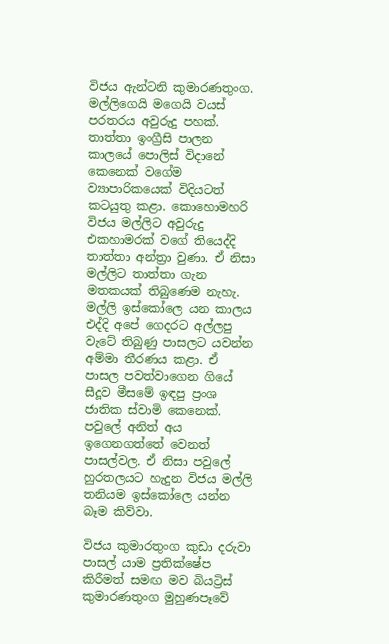විජය ඇන්ටනි කුමාරණතුංග. මල්ලිගෙයි මගෙයි වයස් පරතරය අවුරුදු පහක්. තාත්තා ඉංග්‍රීසි පාලන කාලයේ පොලිස් විදානේ කෙනෙක් වගේම ව්‍යාපාරිකයෙක් විදියටත් කටයුතු කළා. කොහොමහරි විජය මල්ලිට අවුරුදු එකහාමරක් වගේ තියෙද්දි තාත්තා අන්ත්‍රා වුණා. ඒ නිසා මල්ලිට තාත්තා ගැන මතකයක් තිබුණෙම නැහැ. මල්ලි ඉස්කෝලෙ යන කාලය එද්දි අපේ ගෙදරට අල්ලපු වැටේ තිබුණු පාසලට යවන්න අම්මා තීරණය කළා. ඒ පාසල පවත්වාගෙන ගියේ සීදූව මීසමේ ඉඳපු ප්‍රංශ ජාතික ස්වාමි කෙනෙක්. පවුලේ අනිත් අය ඉගෙනගත්තේ වෙනත් පාසල්වල. ඒ නිසා පවුලේ හුරතලයට හැදුන විජය මල්ලි තනියම ඉස්කෝලෙ යන්න බෑම කිව්වා.

විජය කුමාරතුංග කුඩා දරුවා පාසල් යාම ප්‍රතික්ෂේප කිරීමත් සමඟ මව බියට්‍රිස් කුමාරණතුංග මුහුණපෑවේ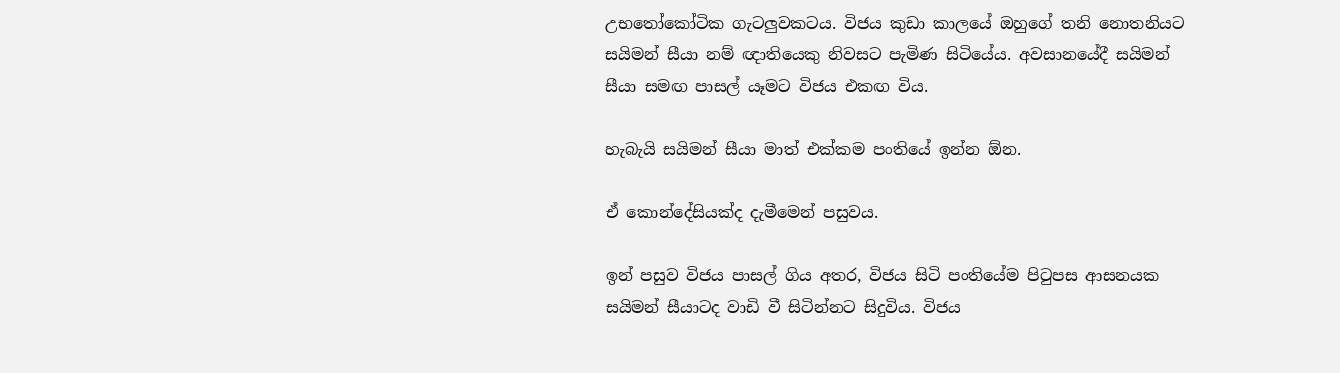උභතෝකෝටික ගැටලුවකටය. විජය කුඩා කාලයේ ඔහුගේ තනි නොතනියට සයිමන් සීයා නම් ඥාතියෙකු නිවසට පැමිණ සිටියේය. අවසානයේදී සයිමන් සීයා සමඟ පාසල් යෑමට විජය එකඟ විය.

හැබැයි සයිමන් සීයා මාත් එක්කම පංතියේ ඉන්න ඕන.

ඒ කොන්දේසියක්ද දැමීමෙන් පසුවය.

ඉන් පසුව විජය පාසල් ගිය අතර, විජය සිටි පංතියේම පිටුපස ආසනයක සයිමන් සීයාටද වාඩි වී සිටින්නට සිදුවිය. විජය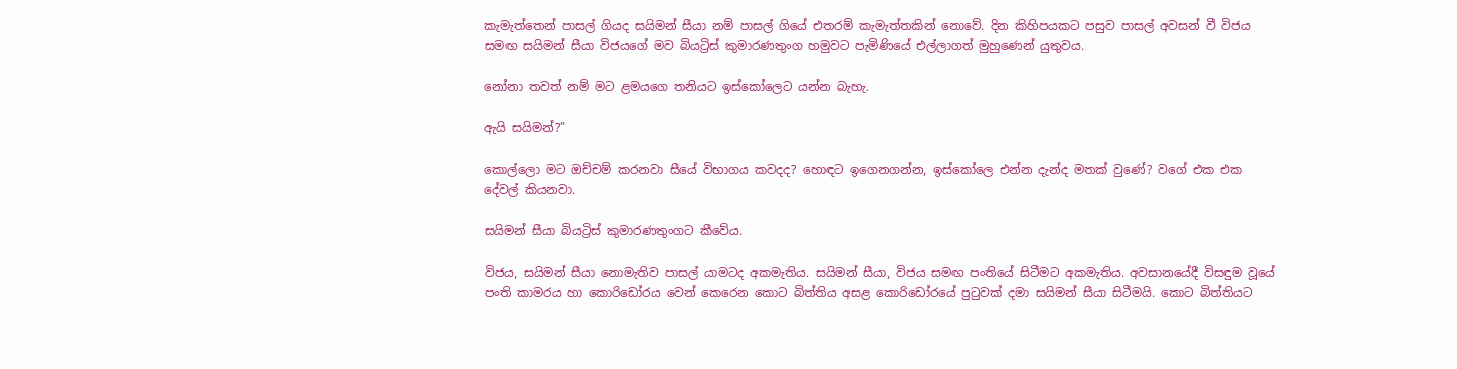කැමැත්තෙන් පාසල් ගියද සයිමන් සීයා නම් පාසල් ගියේ එතරම් කැමැත්තකින් නොවේ. දින කිහිපයකට පසුව පාසල් අවසන් වී විජය සමඟ සයිමන් සීයා විජයගේ මව බියට්‍රිස් කුමාරණතුංග හමුවට පැමිණියේ එල්ලාගත් මුහුණෙන් යුතුවය.

නෝනා තවත් නම් මට ළමයගෙ තනියට ඉස්කෝලෙට යන්න බැහැ.

ඇයි සයිමන්?”

කොල්ලො මට ඔච්චම් කරනවා සීයේ විභාගය කවදද? හොඳට ඉගෙනගන්න, ඉස්කෝලෙ එන්න දැන්ද මතක් වුණේ? වගේ එක එක දේවල් කියනවා.

සයිමන් සීයා බියට්‍රිස් කුමාරණතුංගට කීවේය.

විජය, සයිමන් සීයා නොමැතිව පාසල් යාමටද අකමැතිය. සයිමන් සීයා, විජය සමඟ පංතියේ සිටීමට අකමැතිය. අවසානයේදී විසඳුම වූයේ පංති කාමරය හා කොරිඩෝරය වෙන් කෙරෙන කොට බිත්තිය අසළ කොරිඩෝරයේ පුටුවක් දමා සයිමන් සීයා සිටීමයි. කොට බිත්තියට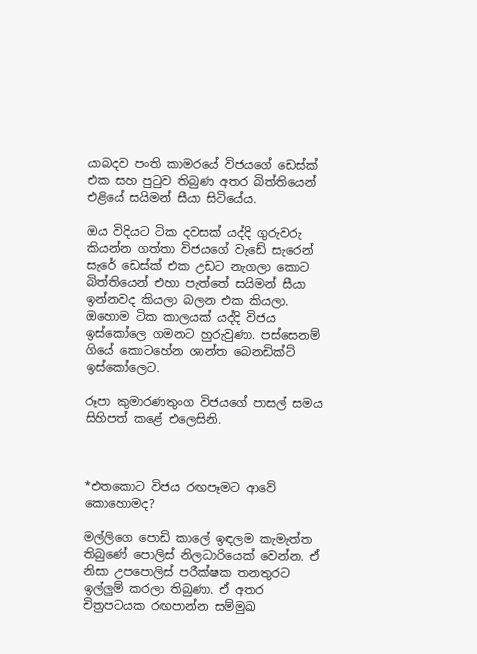යාබදව පංති කාමරයේ විජයගේ ඩෙස්ක් එක සහ පුටුව තිබුණ අතර බිත්තියෙන් එළියේ සයිමන් සීයා සිටියේය.

ඔය විදියට ටික දවසක් යද්දි ගුරුවරු කියන්න ගත්තා විජයගේ වැඩේ සැරෙන් සැරේ ඩෙස්ක් එක උඩට නැගලා කොට බිත්තියෙන් එහා පැත්තේ සයිමන් සීයා ඉන්නවද කියලා බලන එක කියලා. ඔහොම ටික කාලයක් යද්දි විජය ඉස්කෝලෙ ගමනට හුරුවුණා. පස්සෙනම් ගියේ කොටහේන ශාන්ත බෙනඩික්ට් ඉස්කෝලෙට.

රූපා කුමාරණතුංග විජයගේ පාසල් සමය සිහිපත් කළේ එලෙසිනි.



*එතකොට විජය රඟපෑමට ආවේ කොහොමද?

මල්ලිගෙ පොඩි කාලේ ඉඳලම කැමැත්ත තිබුණේ පොලිස් නිලධාරියෙක් වෙන්න. ඒ නිසා උපපොලිස් පරීක්ෂක තනතුරට ඉල්ලුම් කරලා තිබුණා. ඒ අතර චිත්‍රපටයක රඟපාන්න සම්මුඛ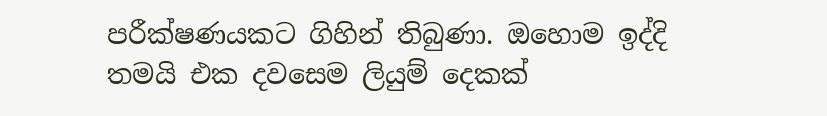පරීක්ෂණයකට ගිහින් තිබුණා. ඔහොම ඉද්දි තමයි එක දවසෙම ලියුම් දෙකක්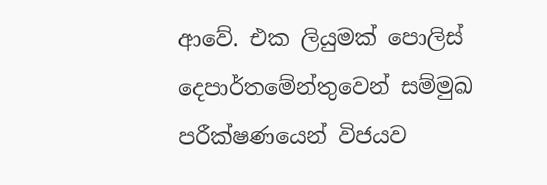ආවේ. එක ලියුමක් පොලිස් දෙපාර්තමේන්තුවෙන් සම්මුඛ පරීක්ෂණයෙන් විජයව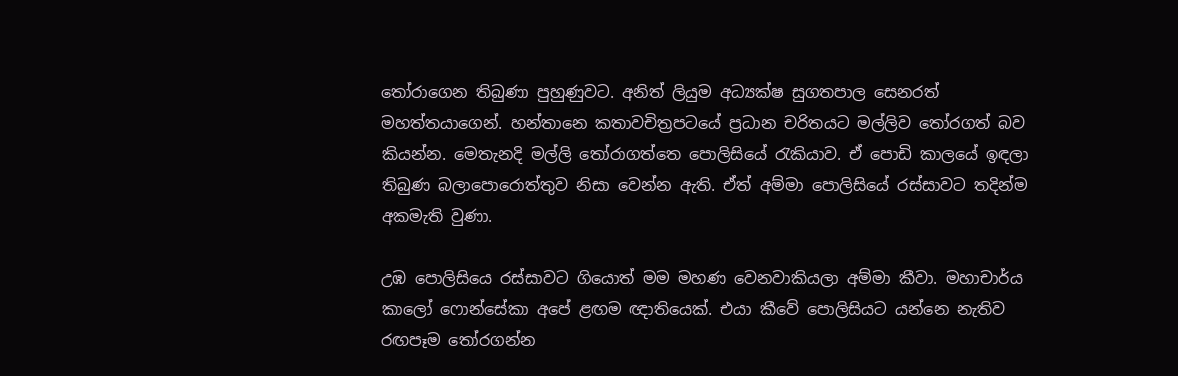තෝරාගෙන තිබුණා පුහුණුවට. අනිත් ලියුම අධ්‍යක්ෂ සුගතපාල සෙනරත් මහත්තයාගෙන්. හන්තානෙ කතාවචිත්‍රපටයේ ප්‍රධාන චරිතයට මල්ලිව තෝරගත් බව කියන්න. මෙතැනදි මල්ලි තෝරාගත්තෙ පොලිසියේ රැකියාව. ඒ පොඩි කාලයේ ඉඳලා තිබුණ බලාපොරොත්තුව නිසා වෙන්න ඇති. ඒත් අම්මා පොලිසියේ රස්සාවට තදින්ම අකමැති වුණා.

උඹ පොලිසියෙ රස්සාවට ගියොත් මම මහණ වෙනවාකියලා අම්මා කීවා. මහාචාර්ය කාලෝ ‍ෆොන්සේකා අපේ ළඟම ඥාතියෙක්. එයා කීවේ පොලිසියට යන්නෙ නැතිව රඟපෑම තෝරගන්න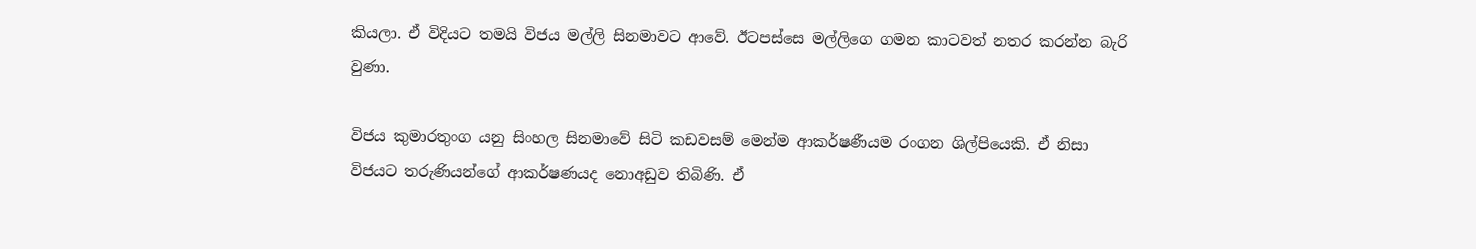කියලා. ඒ විදියට තමයි විජය මල්ලි සිනමාවට ආවේ. ඊටපස්සෙ මල්ලිගෙ ගමන කාටවත් නතර කරන්න බැරි වුණා.

විජය කුමාරතුංග යනු සිංහල සිනමාවේ සිටි කඩවසම් මෙන්ම ආකර්ෂණීයම රංගන ශිල්පියෙකි. ඒ නිසා විජයට තරුණියන්ගේ ආකර්ෂණයද නොඅඩුව තිබිණි. ඒ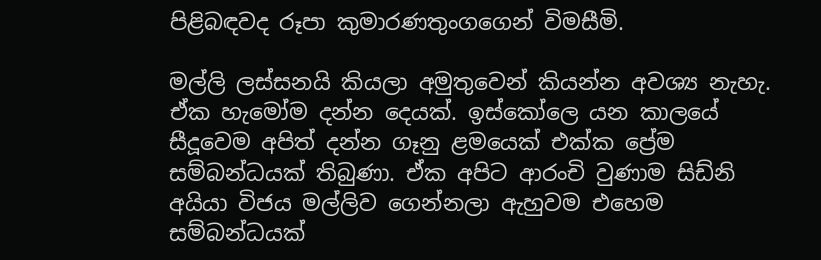පිළිබඳවද රූපා කුමාරණතුංගගෙන් විමසීමි.

මල්ලි ලස්සනයි කියලා අමුතුවෙන් කියන්න අවශ්‍ය නැහැ. ඒක හැමෝම දන්න දෙයක්. ඉස්කෝලෙ යන කාලයේ සීදූවෙම අපිත් දන්න ගෑනු ළමයෙක් එක්ක ප්‍රේම සම්බන්ධයක් තිබුණා. ඒක අපිට ආරංචි වුණාම සිඩ්නි අයියා විජය මල්ලිව ගෙන්නලා ඇහුවම එහෙම සම්බන්ධයක්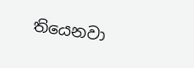තියෙනවා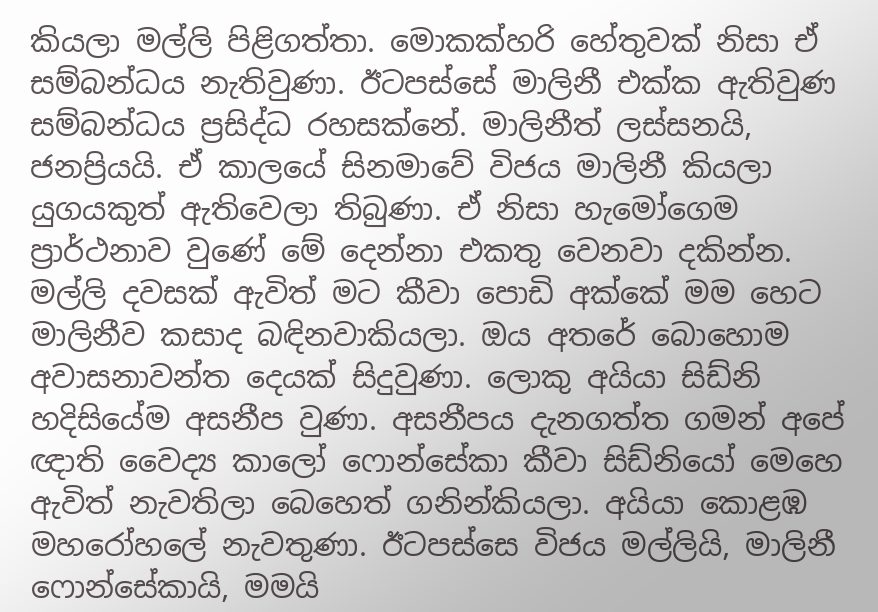කියලා මල්ලි පිළිගත්තා. මොකක්හරි හේතුවක් නිසා ඒ සම්බන්ධය නැතිවුණා. ඊටපස්සේ මාලිනී එක්ක ඇතිවුණ සම්බන්ධය ප්‍රසිද්ධ රහසක්නේ. මාලිනීත් ලස්සනයි, ජනප්‍රියයි. ඒ කාලයේ සිනමාවේ විජය මාලිනී කියලා යුගයකුත් ඇතිවෙලා තිබුණා. ඒ නිසා හැමෝගෙම ප්‍රාර්ථනාව වුණේ මේ දෙන්නා එකතු වෙනවා දකින්න. මල්ලි දවසක් ඇවිත් මට කීවා පොඩි අක්කේ මම හෙට මාලිනීව කසාද බඳිනවාකියලා. ඔය අතරේ බොහොම අවාසනාවන්ත දෙයක් සිදුවුණා. ලොකු අයියා සිඩ්නි හදිසියේම අසනීප වුණා. අසනීපය දැනගත්ත ගමන් අපේ ඥාති වෛද්‍ය කාලෝ ෆොන්සේකා කීවා සිඩ්නියෝ මෙහෙ ඇවිත් නැවතිලා බෙහෙත් ගනින්කියලා. අයියා කොළඹ මහරෝහලේ නැවතුණා. ඊටපස්සෙ විජය මල්ලියි, මාලිනී ෆොන්සේකායි, මමයි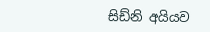සිඩ්නි අයියව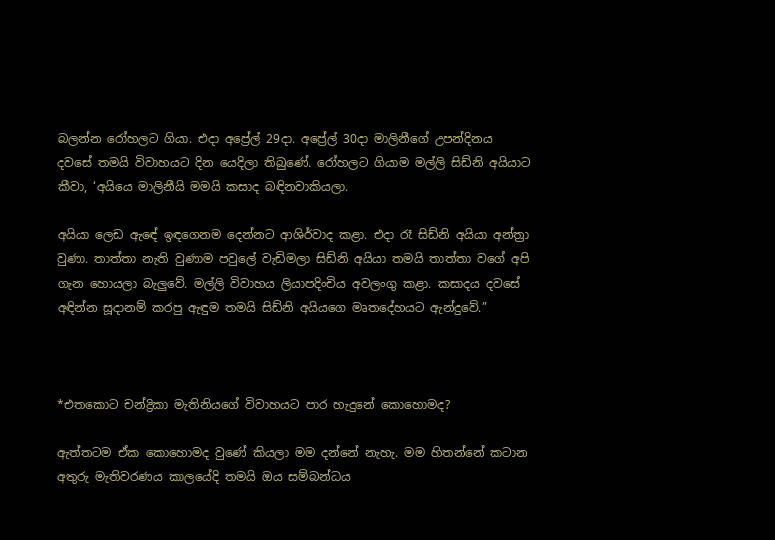බලන්න රෝහලට ගියා. එදා අප්‍රේල් 29දා. අප්‍රේල් 30දා මාලිනීගේ උපන්දිනය දවසේ තමයි විවාහයට දින යෙදිලා තිබුණේ. රෝහලට ගියාම මල්ලි සිඩ්නි අයියාට කීවා, ‘අයියෙ මාලිනීයි මමයි කසාද බඳිනවාකියලා.

අයියා ලෙඩ ඇඳේ ඉඳගෙනම දෙන්නට ආශිර්වාද කළා. එදා රෑ සිඩ්නි අයියා අන්ත්‍රා වුණා. තාත්තා නැති වුණාම පවුලේ වැඩිමලා සිඩ්නි අයියා තමයි තාත්තා වගේ අපි ගැන හොයලා බැලුවේ. මල්ලි විවාහය ලියාපදිංචිය අවලංගු කළා. කසාදය දවසේ අඳින්න සූදානම් කරපු ඇඳුම තමයි සිඩ්නි අයියගෙ මෘතදේහයට ඇන්දුවේ.”



*එතකොට චන්ද්‍රිකා මැතිනියගේ විවාහයට පාර හැදුනේ කොහොමද?

ඇත්තටම ඒක කොහොමද වු‍ණේ කියලා මම දන්නේ නැහැ. මම හිතන්නේ කටාන අතුරු මැතිවරණය කාලයේදි තමයි ඔය සම්බන්ධය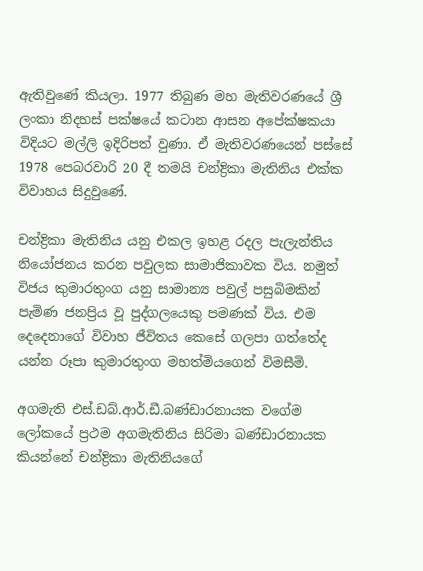ඇතිවුණේ කියලා. 1977 තිබුණ මහ මැතිවරණයේ ශ්‍රී ලංකා නිදහස් පක්ෂයේ කටාන ආසන අපේක්ෂකයා විදියට මල්ලි ඉදිරිපත් වුණා. ඒ මැතිවරණයෙන් පස්සේ 1978 පෙබරවාරි 20 දී තමයි චන්ද්‍රිකා මැතිනිය එක්ක විවාහය සිදුවුණේ.

චන්ද්‍රිකා මැතිනිය යනු එකල ඉහළ රදල පැලැන්තිය නියෝජනය කරන පවුලක සාමාජිකාවක විය. නමුත් විජය කුමාරතුංග යනු සාමාන්‍ය පවුල් පසුබිමකින් පැමිණ ජනප්‍රිය වූ පුද්ගලයෙකු පමණක් විය. එම දෙදෙනාගේ විවාහ ජීවිතය කෙසේ ගලපා ගත්තේද යන්න රූපා කුමාරතුංග මහත්මියගෙන් විමසීමි.

අගමැති එස්.ඩබ්.ආර්.ඩී.බණ්ඩාරනායක වගේම ලෝකයේ ප්‍රථම අගමැතිනිය සිරිමා බණ්ඩාරනායක කියන්නේ චන්ද්‍රිකා මැතිනියගේ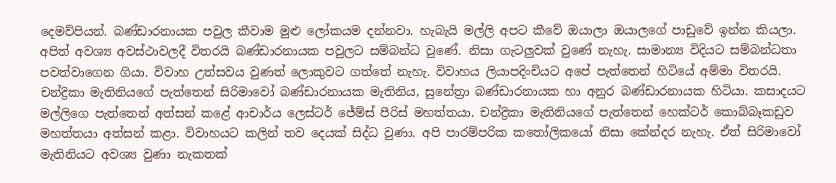දෙමව්පියන්. බණ්ඩාරනායක පවුල කීවාම මුළු ලෝකයම දන්නවා. හැබැයි මල්ලි අපට කීවේ ඔයාලා ඔයාලගේ පාඩුවේ ඉන්න කියලා. අපිත් අවශ්‍ය අවස්ථාවලදී විතරයි බණ්ඩාරනායක පවුලට සම්බන්ධ වුණේ. නිසා ගැටලුවක් වුණේ නැහැ. සාමාන්‍ය විදියට සම්බන්ධතා පවත්වාගෙන ගියා. විවාහ උත්සවය වුණත් ලොකුවට ගත්තේ නැහැ. විවාහය ලියාපදිංචියට අපේ පැත්තෙන් හිටියේ අම්මා විතරයි. චන්ද්‍රිකා මැතිනියගේ පැත්තෙන් සිරිමාවෝ බණ්ඩාරනායක මැතිනිය, සුනේත්‍රා බණ්ඩාරනායක හා අනුර බණ්ඩාරනායක හිටියා. කසාදයට මල්ලිගෙ පැත්තෙන් අත්සන් කළේ ආචාර්ය ලෙස්ටර් ජේම්ස් පීරිස් මහත්තයා. චන්ද්‍රිකා මැතිනියගේ පැත්තෙන් හෙක්ටර් කොබ්බෑකඩුව මහත්තයා අත්සන් කළා. විවාහයට කලින් තව දෙයක් සිද්ධ වුණා. අපි පාරම්පරික කතෝලිකයෝ නිසා කේන්දර නැහැ. ඒත් සිරිමාවෝ මැතිනියට අවශ්‍ය වුණා නැකතක්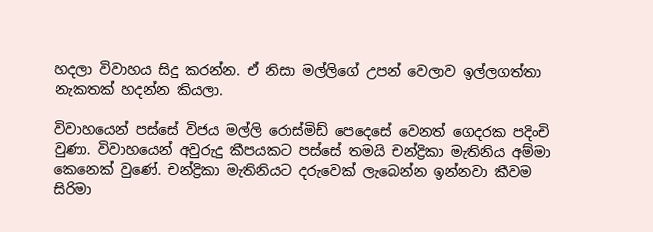හදලා විවාහය සිදු කරන්න. ඒ නිසා මල්ලිගේ උපන් වෙලාව ඉල්ලගත්තා නැකතක් හදන්න කියලා.

විවාහයෙන් පස්සේ විජය මල්ලි රොස්මිඩ් පෙදෙසේ වෙනත් ගෙදරක පදිංචි වුණා. විවාහයෙන් අවුරුදු කීපයකට පස්සේ තමයි චන්ද්‍රිකා මැතිනිය අම්මා කෙනෙක් වුණේ. චන්ද්‍රිකා මැතිනියට දරුවෙක් ලැබෙන්න ඉන්නවා කීවම සිරිමා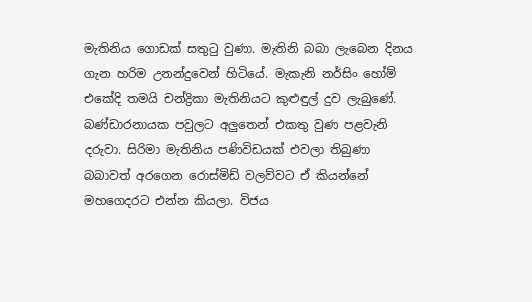මැතිනිය ගොඩක් සතුටු වුණා. මැතිනි බබා ලැබෙන දිනය ගැන හරිම උනන්දුවෙන් හිටියේ. මැකැනි නර්සිං හෝම් එකේදි තමයි චන්ද්‍රිකා මැතිනියට කුළුඳුල් දුව ලැබුණේ. බණ්ඩාරනායක පවුලට අලුතෙන් එකතු වුණ පළවැනි දරුවා. සිරිමා මැතිනිය පණිවිඩයක් එවලා තිබුණා බබාවත් අරගෙන රොස්මිඩ් වලව්වට ඒ කියන්නේ මහගෙදරට එන්න කියලා. විජය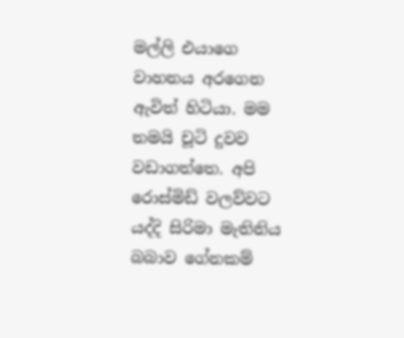මල්ලි එයාගෙ වාහනය අරගෙන ඇවිත් හිටියා. මම තමයි චූටි දුවව වඩාගත්තෙ. අපි රොස්මිඩ් වලව්වට යද්දි සිරිමා මැතිනිය බබාව ගේනකම්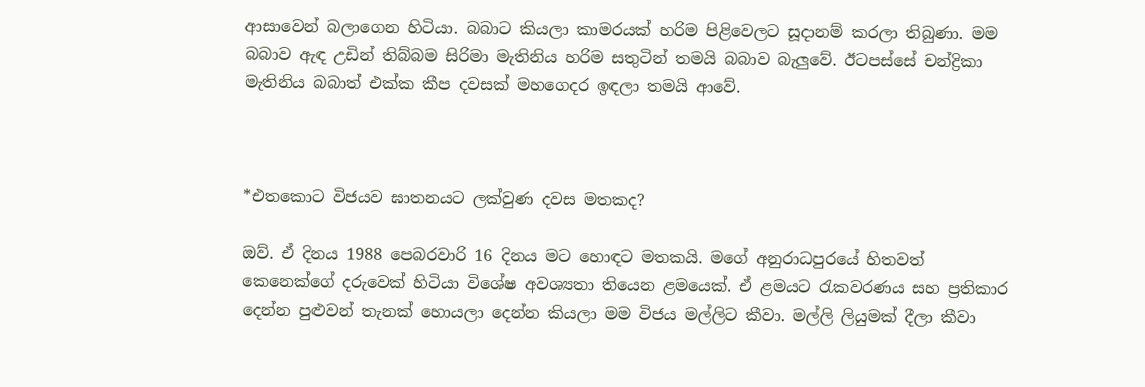ආසාවෙන් බලාගෙන හිටියා. බබාට කියලා කාමරයක් හරිම පිළිවෙලට සූදානම් කරලා තිබුණා. මම බබාව ඇඳ උඩින් තිබ්බම සිරිමා මැතිනිය හරිම සතුටින් තමයි බබාව බැලුවේ. ඊටපස්සේ චන්ද්‍රිකා මැතිනිය බබාත් එක්ක කීප දවසක් මහගෙදර ඉඳලා තමයි ආවේ.



*එතකොට විජයව ඝාතනයට ලක්වුණ දවස මතකද?

ඔව්. ඒ දිනය 1988 පෙබරවාරි 16 දිනය මට හොඳට මතකයි. මගේ අනුරාධපුරයේ හිතවත් කෙනෙක්ගේ දරුවෙක් හිටියා විශේෂ අවශ්‍යතා තියෙන ළමයෙක්. ඒ ළමයට රැකවරණය සහ ප්‍රතිකාර දෙන්න පුළුවන් තැනක් හොයලා දෙන්න කියලා මම විජය මල්ලිට කීවා. මල්ලි ලියුමක් දීලා කීවා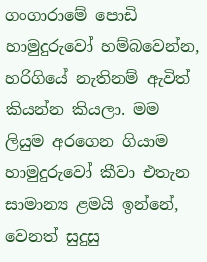ගංගාරාමේ පොඩි හාමුදුරුවෝ හම්බවෙන්න, හරිගියේ නැතිනම් ඇවිත් කියන්න කියලා. මම ලියුම අරගෙන ගියාම හාමුදුරුවෝ කීවා එතැන සාමාන්‍ය ළමයි ඉන්නේ, වෙනත් සුදුසු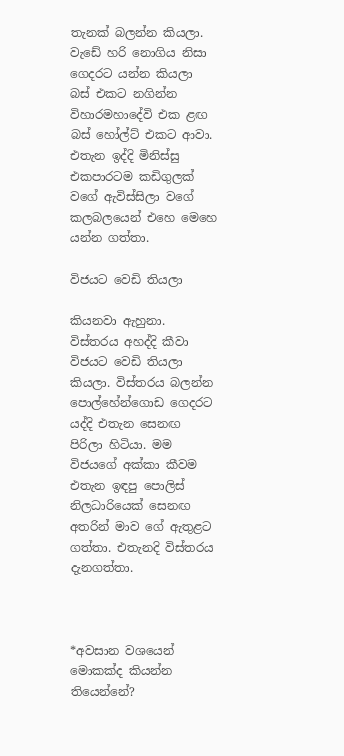තැනක් බලන්න කියලා. වැඩේ හරි නොගිය නිසා ගෙදරට යන්න කියලා බස් එකට නගින්න විහාරමහාදේවි එක ළඟ බස් හෝල්ට් එකට ආවා. එතැන ඉද්දි මිනිස්සු එකපාරටම කඩිගුලක් වගේ ඇවිස්සිලා වගේ කලබලයෙන් එහෙ මෙහෙ යන්න ගත්තා.

විජයට වෙඩි තියලා

කියනවා ඇහුනා. විස්තරය අහද්දි කීවා විජයට වෙඩි තියලා කියලා. විස්තරය බලන්න පොල්හේන්ගොඩ ගෙදරට යද්දි එතැන සෙනඟ පිරිලා හිටියා. මම විජයගේ අක්කා කීවම එතැන ඉඳපු පොලිස් නිලධාරියෙක් සෙනඟ අතරින් මාව ගේ ඇතුළට ගත්තා. එතැනදි විස්තරය දැනගත්තා.



*අවසාන වශයෙන් මොකක්ද කියන්න තියෙන්නේ?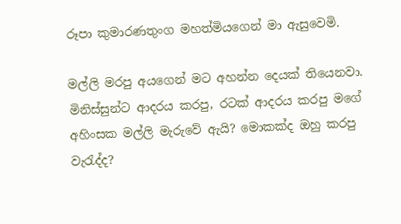රූපා කුමාරණතුංග මහත්මියගෙන් මා ඇසුවෙමි.

මල්ලි මරපු අයගෙන් මට අහන්න දෙයක් තියෙනවා. මිනිස්සුන්ට ආදරය කරපු, රටක් ආදරය කරපු මගේ අහිංසක මල්ලි මැරුවේ ඇයි? මොකක්ද ඔහු කරපු වැරැද්ද?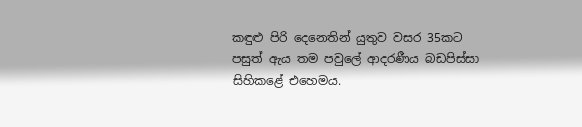කඳුළු පිරි දෙනෙතින් යුතුව වසර 35කට පසුත් ඇය තම පවුලේ ආදරණීය බඩපිස්සා සිහිකළේ එහෙමය.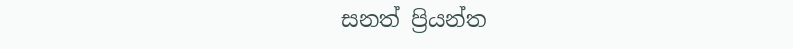සනත් ප්‍රියන්ත